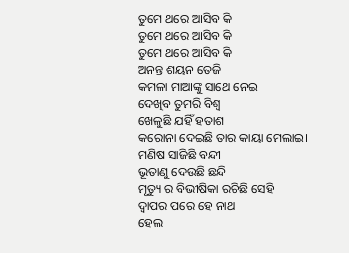ତୁମେ ଥରେ ଆସିବ କି
ତୁମେ ଥରେ ଆସିବ କି
ତୁମେ ଥରେ ଆସିବ କି
ଅନନ୍ତ ଶୟନ ତେଜି
କମଳା ମାଆଙ୍କୁ ସାଥେ ନେଇ
ଦେଖିବ ତୁମରି ବିଶ୍ବ
ଖେଳୁଛି ଯହିଁ ହତାଶ
କରୋନା ଦେଇଛି ତାର କାୟା ମେଲାଇ।
ମଣିଷ ସାଜିଛି ବନ୍ଦୀ
ଭୂତାଣୁ ଦେଉଛି ଛନ୍ଦି
ମୃତ୍ୟୁ ର ବିଭୀଷିକା ରଚିଛି ସେହି
ଦ୍ବାପର ପରେ ହେ ନାଥ
ହେଲ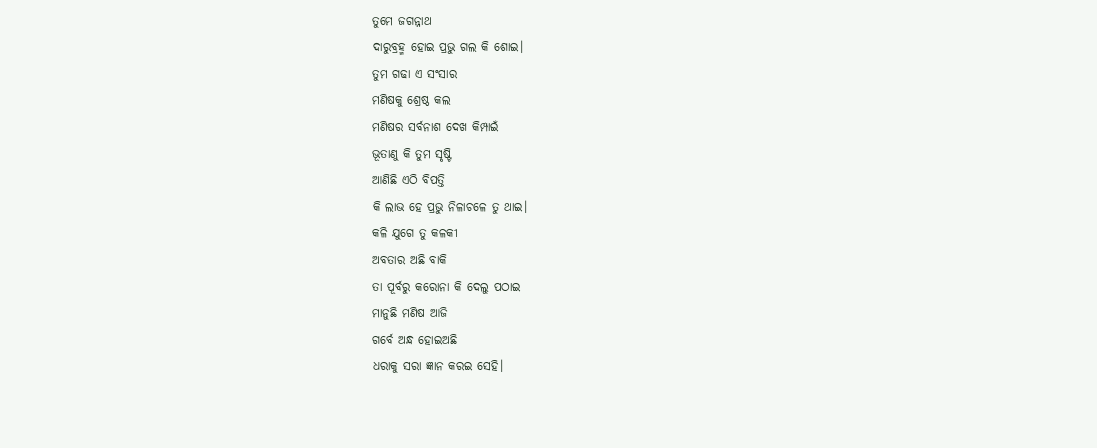ତୁମେ ଜଗନ୍ନାଥ
ଦାରୁବ୍ରହ୍ମ ହୋଇ ପ୍ରଭୁ ଗଲ କି ଶୋଇ।
ତୁମ ଗଢା ଏ ସଂସାର
ମଣିଷକୁ ଶ୍ରେଷ୍ଠ କଲ
ମଣିଷର ସର୍ବନାଶ ଦେଖ କିମ୍ପାଇଁ
ଭୂତାଣୁ କି ତୁମ ସୃଷ୍ଟି
ଆଣିଛି ଏଠି ବିପତ୍ତି
କି ଲାଭ ହେ ପ୍ରଭୁ ନିଳାଚଳେ ତୁ ଥାଇ।
କଳି ଯୁଗେ ତୁ କଳକୀ
ଅବତାର ଅଛି ବାକି
ତା ପୂର୍ବରୁ କରୋନା କି ଦେଲୁ ପଠାଇ
ମାନୁଛି ମଣିଷ ଆଜି
ଗର୍ବେ ଅନ୍ଧ ହୋଇଅଛି
ଧରାକୁ ସରା ଜ୍ଞାନ କରଇ ସେହି।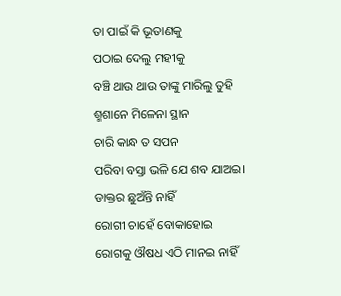ତା ପାଇଁ କି ଭୂତାଣକୁ
ପଠାଇ ଦେଲୁ ମହୀକୁ
ବଞ୍ଚି ଥାଉ ଥାଉ ତାଙ୍କୁ ମାରିଲୁ ତୁହି
ଶ୍ମଶାନେ ମିଳେନା ସ୍ଥାନ
ଚାରି କାନ୍ଧ ତ ସପନ
ପରିବା ବସ୍ତା ଭଳି ଯେ ଶବ ଯାଅଇ।
ଡାକ୍ତର ଛୁଅଁନ୍ତି ନାହିଁ
ରୋଗୀ ଚାହେଁ ବୋକାହୋଇ
ରୋଗକୁ ଔଷଧ ଏଠି ମାନଇ ନାହିଁ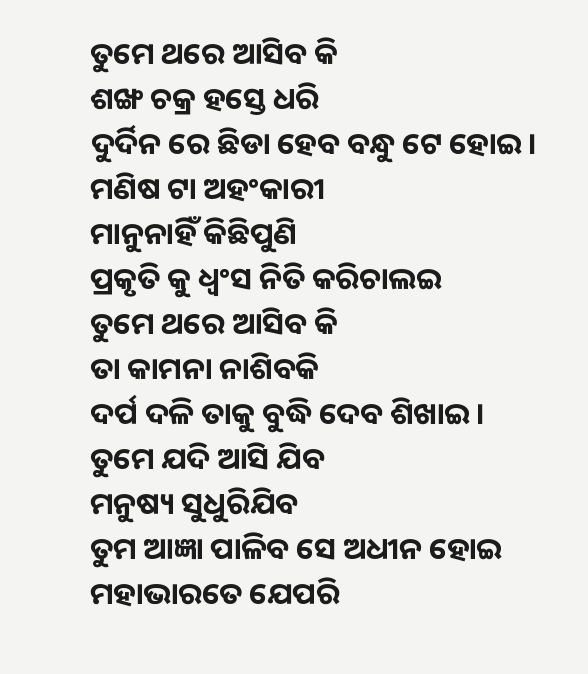ତୁମେ ଥରେ ଆସିବ କି
ଶଙ୍ଖ ଚକ୍ର ହସ୍ତେ ଧରି
ଦୁର୍ଦିନ ରେ ଛିଡା ହେବ ବନ୍ଧୁ ଟେ ହୋଇ।
ମଣିଷ ଟା ଅହଂକାରୀ
ମାନୁନାହିଁ କିଛିପୁଣି
ପ୍ରକୃତି କୁ ଧ୍ବଂସ ନିତି କରିଚାଲଇ
ତୁମେ ଥରେ ଆସିବ କି
ତା କାମନା ନାଶିବକି
ଦର୍ପ ଦଳି ତାକୁ ବୁଦ୍ଧି ଦେବ ଶିଖାଇ।
ତୁମେ ଯଦି ଆସି ଯିବ
ମନୁଷ୍ୟ ସୁଧୁରିଯିବ
ତୁମ ଆଜ୍ଞା ପାଳିବ ସେ ଅଧୀନ ହୋଇ
ମହାଭାରତେ ଯେପରି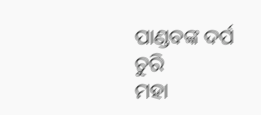ପାଣ୍ଡବଙ୍କ ଦର୍ପ ଚୁରି
ମହା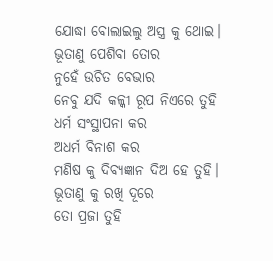ଯୋଦ୍ଧା ବୋଲାଇଲୁ ଅସ୍ତ୍ର କୁ ଥୋଇ।
ଭୂତାଣୁ ପେଶିବା ତୋର
ନୁହେଁ ଉଚିତ ବେଭାର
ନେବୁ ଯଦି କଳ୍କୀ ରୂପ ନିଏରେ ତୁହି
ଧର୍ମ ସଂସ୍ଥାପନା କର
ଅଧର୍ମ ବିନାଶ କର
ମଣିଷ କୁ ଦିବ୍ଯଜ୍ଞାନ ଦିଅ ହେ ତୁହି।
ଭୂତାଣୁ କୁ ରଖି ଦୂରେ
ତୋ ପ୍ରଜା ତୁହି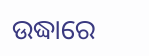ଉଦ୍ଧାରେ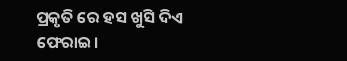ପ୍ରକୃତି ରେ ହସ ଖୁସି ଦିଏ ଫେରାଇ।